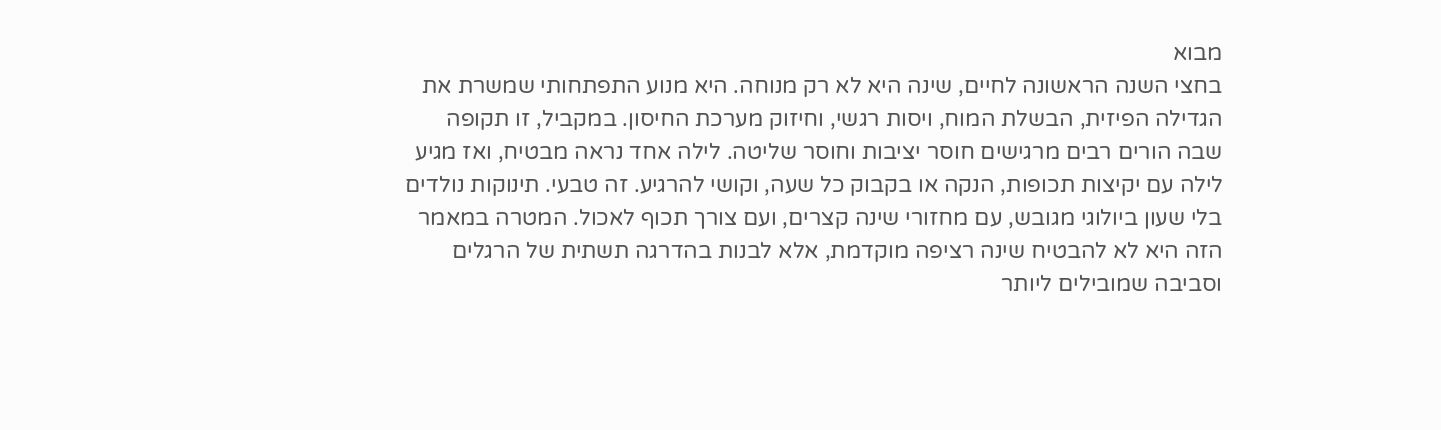מבוא
בחצי השנה הראשונה לחיים, שינה היא לא רק מנוחה. היא מנוע התפתחותי שמשרת את הגדילה הפיזית, הבשלת המוח, ויסות רגשי, וחיזוק מערכת החיסון. במקביל, זו תקופה שבה הורים רבים מרגישים חוסר יציבות וחוסר שליטה. לילה אחד נראה מבטיח, ואז מגיע לילה עם יקיצות תכופות, הנקה או בקבוק כל שעה, וקושי להרגיע. זה טבעי. תינוקות נולדים בלי שעון ביולוגי מגובש, עם מחזורי שינה קצרים, ועם צורך תכוף לאכול. המטרה במאמר הזה היא לא להבטיח שינה רציפה מוקדמת, אלא לבנות בהדרגה תשתית של הרגלים וסביבה שמובילים ליותר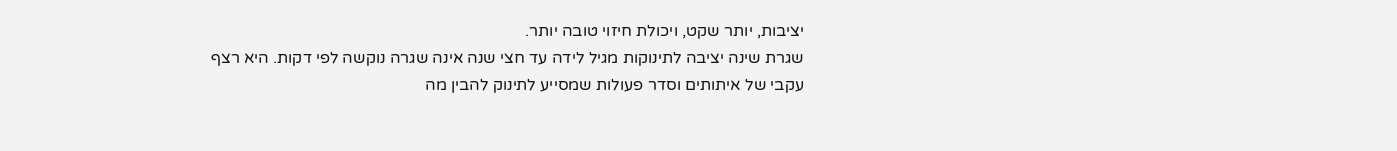יציבות, יותר שקט, ויכולת חיזוי טובה יותר.
שגרת שינה יציבה לתינוקות מגיל לידה עד חצי שנה אינה שגרה נוקשה לפי דקות. היא רצף עקבי של איתותים וסדר פעולות שמסייע לתינוק להבין מה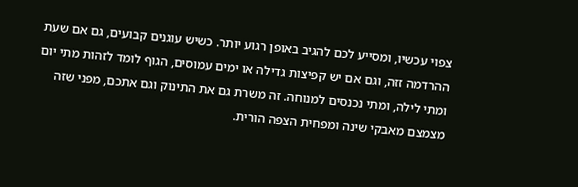צפוי עכשיו, ומסייע לכם להגיב באופן רגוע יותר. כשיש עוגנים קבועים, גם אם שעת ההרדמה זזה, וגם אם יש קפיצות גדילה או ימים עמוסים, הגוף לומד לזהות מתי יום ומתי לילה, ומתי נכנסים למנוחה. זה משרת גם את התינוק וגם אתכם, מפני שזה מצמצם מאבקי שינה ומפחית הצפה הורית.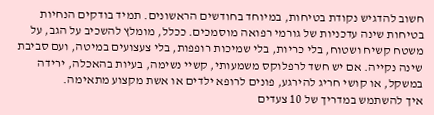חשוב להדגיש נקודת בטיחות, במיוחד בחודשים הראשונים. תמיד בודקים הנחיות בטיחות שינה עדכניות של גורמי רפואה מוסמכים. ככלל, מומלץ להשכיב על הגב, על משטח קשיח ושטוח, בלי כריות, בלי שמיכות רופפות, בלי צעצועים במיטה, ועם סביבת שינה נקייה. אם יש חשד לרפלוקס משמעותי, קשיי נשימה, בעיות בהאכלה, ירידה במשקל, או קושי חריג להירגע, פונים לרופא ילדים או אשת מקצוע מתאימה.
איך להשתמש במדריך של 10 צעדים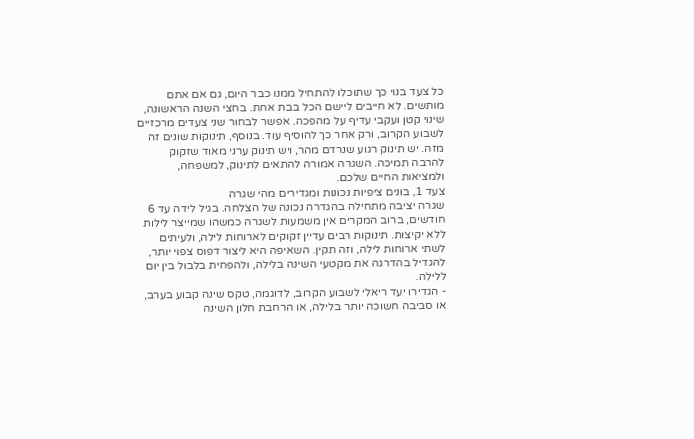כל צעד בנוי כך שתוכלו להתחיל ממנו כבר היום, גם אם אתם מותשים. לא חייבים ליישם הכל בבת אחת. בחצי השנה הראשונה, שינוי קטן ועקבי עדיף על מהפכה. אפשר לבחור שני צעדים מרכזיים לשבוע הקרוב, ורק אחר כך להוסיף עוד. בנוסף, תינוקות שונים זה מזה. יש תינוק רגוע שנרדם מהר, ויש תינוק ערני מאוד שזקוק להרבה תמיכה. השגרה אמורה להתאים לתינוק, למשפחה, ולמציאות החיים שלכם.
צעד 1, בונים ציפיות נכונות ומגדירים מהי שגרה
שגרה יציבה מתחילה בהגדרה נכונה של הצלחה. בגיל לידה עד 6 חודשים, ברוב המקרים אין משמעות לשגרה כמשהו שמייצר לילות ללא יקיצות. תינוקות רבים עדיין זקוקים לארוחות לילה, ולעיתים לשתי ארוחות לילה, וזה תקין. השאיפה היא ליצור דפוס צפוי יותר, להגדיל בהדרגה את מקטעי השינה בלילה, ולהפחית בלבול בין יום ללילה.
- הגדירו יעד ריאלי לשבוע הקרוב, לדוגמה, טקס שינה קבוע בערב, או סביבה חשוכה יותר בלילה, או הרחבת חלון השינה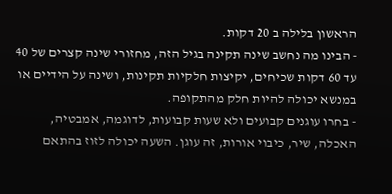הראשון בלילה ב 20 דקות.
- הבינו מה נחשב שינה תקינה בגיל הזה, מחזורי שינה קצרים של 40 עד 60 דקות שכיחים, יקיצות חלקיות תקינות, ושינה על הידיים או במנשא יכולה להיות חלק מהתקופה.
- בחרו עוגנים קבועים ולא שעות קבועות, לדוגמה, אמבטיה, האכלה, שיר, כיבוי אורות, זה עוגן. השעה יכולה לזוז בהתאם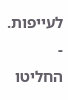לעייפות.
- החליטו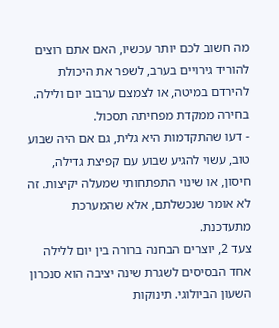מה חשוב לכם יותר עכשיו, האם אתם רוצים להוריד גירויים בערב, לשפר את היכולת להירדם במיטה, או לצמצם ערבוב יום ולילה. בחירה ממקדת מפחיתה תסכול.
- דעו שהתקדמות היא גלית, גם אם היה שבוע טוב, עשוי להגיע שבוע עם קפיצת גדילה, חיסון, או שינוי התפתחותי שמעלה יקיצות. זה לא אומר שנכשלתם, אלא שהמערכת מתעדכנת.
צעד 2, יוצרים הבחנה ברורה בין יום ללילה
אחד הבסיסים לשגרת שינה יציבה הוא סנכרון השעון הביולוגי. תינוקות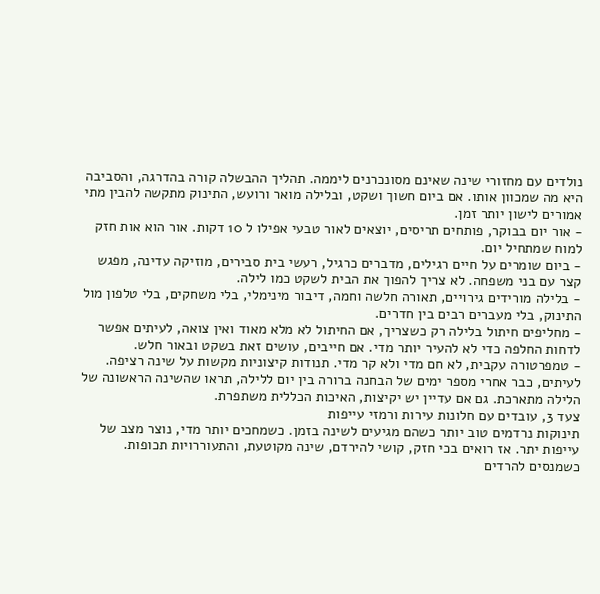נולדים עם מחזורי שינה שאינם מסונכרנים ליממה. תהליך ההבשלה קורה בהדרגה, והסביבה היא מה שמכוון אותו. אם ביום חשוך ושקט, ובלילה מואר ורועש, התינוק מתקשה להבין מתי אמורים לישון יותר זמן.
- אור יום בבוקר, פותחים תריסים, יוצאים לאור טבעי אפילו ל 10 דקות. אור הוא אות חזק למוח שמתחיל יום.
- ביום שומרים על חיים רגילים, מדברים כרגיל, רעשי בית סבירים, מוזיקה עדינה, מפגש קצר עם בני משפחה. לא צריך להפוך את הבית לשקט כמו לילה.
- בלילה מורידים גירויים, תאורה חלשה וחמה, דיבור מינימלי, בלי משחקים, בלי טלפון מול התינוק, בלי מעברים רבים בין חדרים.
- מחליפים חיתול בלילה רק כשצריך, אם החיתול לא מלא מאוד ואין צואה, לעיתים אפשר לדחות החלפה כדי לא להעיר יותר מדי. אם חייבים, עושים זאת בשקט ובאור חלש.
- טמפרטורה עקבית, לא חם מדי ולא קר מדי. תנודות קיצוניות מקשות על שינה רציפה.
לעיתים, כבר אחרי מספר ימים של הבחנה ברורה בין יום ללילה, תראו שהשינה הראשונה של הלילה מתארכת. גם אם עדיין יש יקיצות, האיכות הכללית משתפרת.
צעד 3, עובדים עם חלונות עירות ורמזי עייפות
תינוקות נרדמים טוב יותר כשהם מגיעים לשינה בזמן. כשמחכים יותר מדי, נוצר מצב של עייפות יתר. אז רואים בכי חזק, קושי להירדם, שינה מקוטעת, והתעוררויות תכופות. כשמנסים להרדים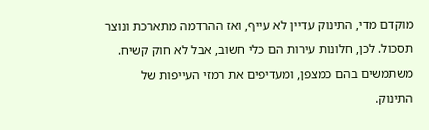מוקדם מדי, התינוק עדיין לא עייף, ואז ההרדמה מתארכת ונוצר תסכול. לכן, חלונות עירות הם כלי חשוב, אבל לא חוק קשיח. משתמשים בהם כמצפן, ומעדיפים את רמזי העייפות של התינוק.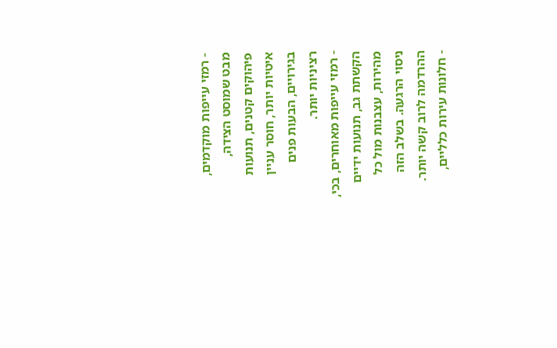- רמזי עייפות מוקדמים, מבט שמוסט הצידה, פיהוקים קטנים, תנועות איטיות יותר, חוסר עניין בגירויים, הבעות פנים רציניות יותר.
- רמזי עייפות מאוחרים, בכי, הקשתת גב, תנועות ידיים מהירות, עצבנות מול כל ניסוי הרגעה. בשלב הזה ההרדמה לרוב קשה יותר.
- חלונות עירות כלליים,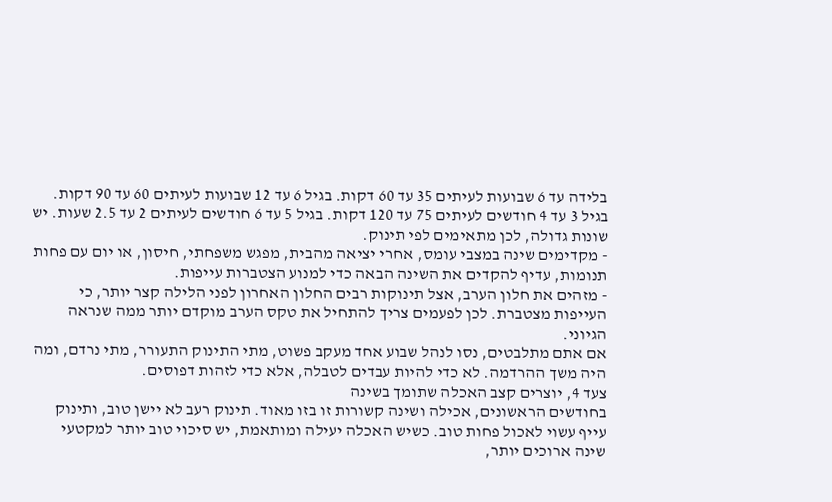בלידה עד 6 שבועות לעיתים 35 עד 60 דקות. בגיל 6 עד 12 שבועות לעיתים 60 עד 90 דקות. בגיל 3 עד 4 חודשים לעיתים 75 עד 120 דקות. בגיל 5 עד 6 חודשים לעיתים 2 עד 2.5 שעות. יש שונות גדולה, לכן מתאימים לפי תינוק.
- מקדימים שינה במצבי עומס, אחרי יציאה מהבית, מפגש משפחתי, חיסון, או יום עם פחות תנומות, עדיף להקדים את השינה הבאה כדי למנוע הצטברות עייפות.
- מזהים את חלון הערב, אצל תינוקות רבים החלון האחרון לפני הלילה קצר יותר, כי העייפות מצטברת. לכן לפעמים צריך להתחיל את טקס הערב מוקדם יותר ממה שנראה הגיוני.
אם אתם מתלבטים, נסו לנהל שבוע אחד מעקב פשוט, מתי התינוק התעורר, מתי נרדם, ומה היה משך ההרדמה. לא כדי להיות עבדים לטבלה, אלא כדי לזהות דפוסים.
צעד 4, יוצרים קצב האכלה שתומך בשינה
בחודשים הראשונים, אכילה ושינה קשורות זו בזו מאוד. תינוק רעב לא יישן טוב, ותינוק עייף עשוי לאכול פחות טוב. כשיש האכלה יעילה ומותאמת, יש סיכוי טוב יותר למקטעי שינה ארוכים יותר,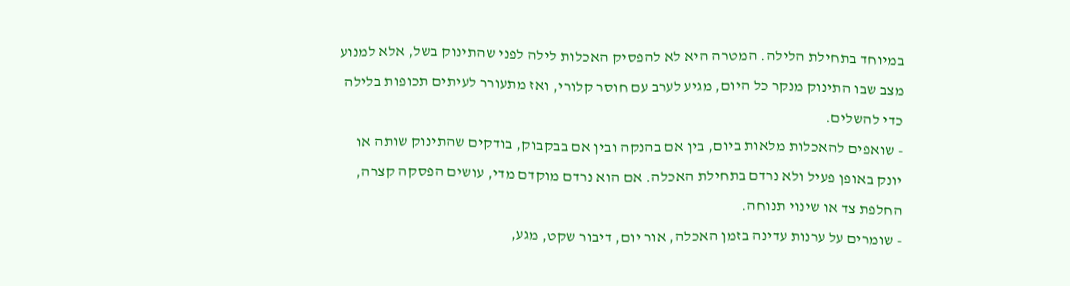במיוחד בתחילת הלילה. המטרה היא לא להפסיק האכלות לילה לפני שהתינוק בשל, אלא למנוע מצב שבו התינוק מנקר כל היום, מגיע לערב עם חוסר קלורי, ואז מתעורר לעיתים תכופות בלילה כדי להשלים.
- שואפים להאכלות מלאות ביום, בין אם בהנקה ובין אם בבקבוק, בודקים שהתינוק שותה או יונק באופן פעיל ולא נרדם בתחילת האכלה. אם הוא נרדם מוקדם מדי, עושים הפסקה קצרה, החלפת צד או שינוי תנוחה.
- שומרים על ערנות עדינה בזמן האכלה, אור יום, דיבור שקט, מגע,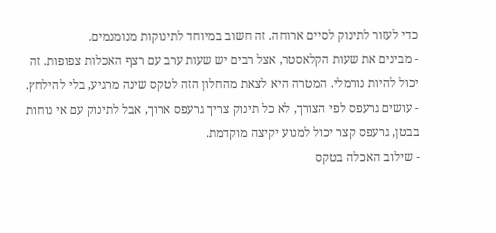כדי לעזור לתינוק לסיים ארוחה. זה חשוב במיוחד לתינוקות מנומנמים.
- מבינים את שעות הקלאסטר, אצל רבים יש שעות ערב עם רצף האכלות צפופות. זה יכול להיות נורמלי. המטרה היא לצאת מהחלון הזה לטקס שינה מרגיע, בלי להילחץ.
- עושים גרעפס לפי הצורך, לא כל תינוק צריך גרעפס ארוך, אבל לתינוק עם אי נוחות בבטן, גרעפס קצר יכול למנוע יקיצה מוקדמת.
- שילוב האכלה בטקס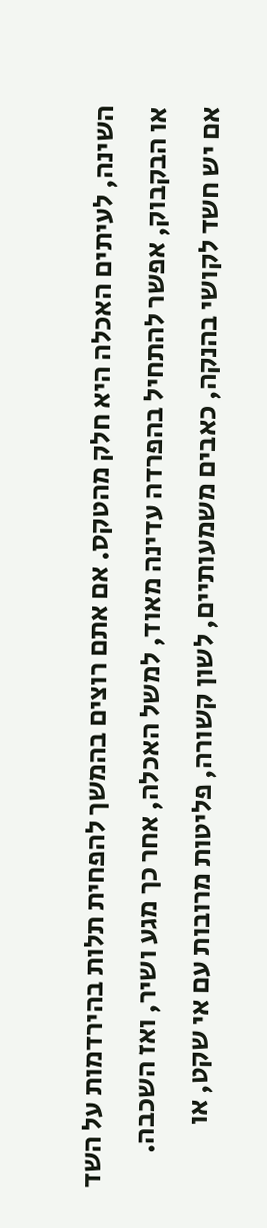השינה, לעיתים האכלה היא חלק מהטקס. אם אתם רוצים בהמשך להפחית תלות בהירדמות על השד או הבקבוק, אפשר להתחיל בהפרדה עדינה מאוד, למשל האכלה, אחר כך מגע ושיר, ואז השכבה.
אם יש חשד לקושי בהנקה, כאבים משמעותיים, לשון קשורה, פליטות מרובות עם אי שקט, או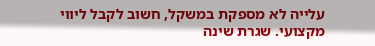עלייה לא מספקת במשקל, חשוב לקבל ליווי מקצועי. שגרת שינה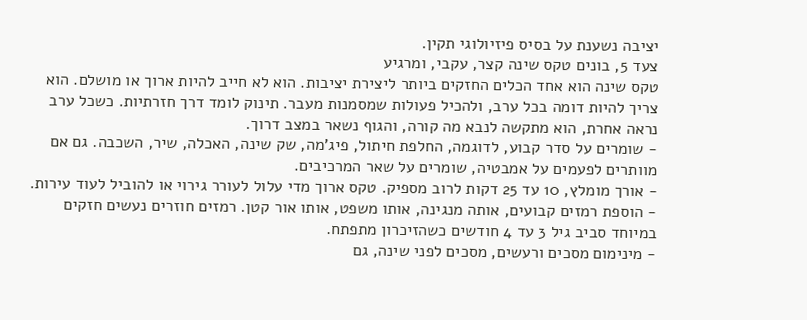יציבה נשענת על בסיס פיזיולוגי תקין.
צעד 5, בונים טקס שינה קצר, עקבי, ומרגיע
טקס שינה הוא אחד הכלים החזקים ביותר ליצירת יציבות. הוא לא חייב להיות ארוך או מושלם. הוא צריך להיות דומה בכל ערב, ולהכיל פעולות שמסמנות מעבר. תינוק לומד דרך חזרתיות. כשכל ערב נראה אחרת, הוא מתקשה לנבא מה קורה, והגוף נשאר במצב דרוך.
- שומרים על סדר קבוע, לדוגמה, החלפת חיתול, פיג'מה, שק שינה, האכלה, שיר, השכבה. גם אם מוותרים לפעמים על אמבטיה, שומרים על שאר המרכיבים.
- אורך מומלץ, 10 עד 25 דקות לרוב מספיק. טקס ארוך מדי עלול לעורר גירוי או להוביל לעוד עירות.
- הוספת רמזים קבועים, אותה מנגינה, אותו משפט, אותו אור קטן. רמזים חוזרים נעשים חזקים במיוחד סביב גיל 3 עד 4 חודשים כשהזיכרון מתפתח.
- מינימום מסכים ורעשים, מסכים לפני שינה, גם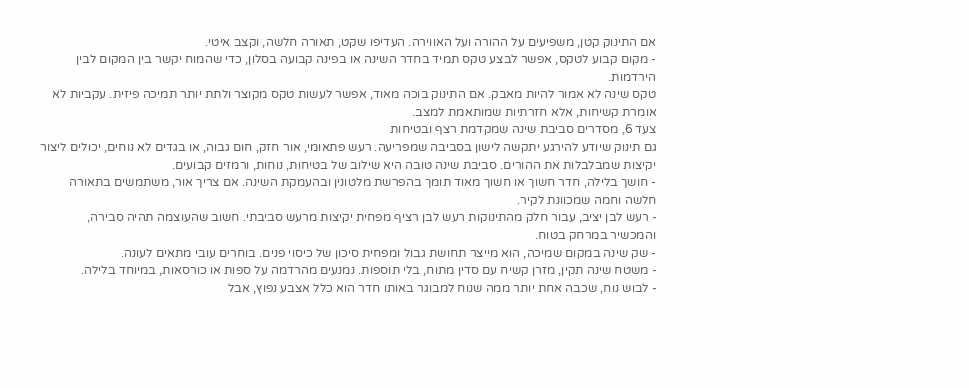אם התינוק קטן, משפיעים על ההורה ועל האווירה. העדיפו שקט, תאורה חלשה, וקצב איטי.
- מקום קבוע לטקס, אפשר לבצע טקס תמיד בחדר השינה או בפינה קבועה בסלון, כדי שהמוח יקשר בין המקום לבין הירדמות.
טקס שינה לא אמור להיות מאבק. אם התינוק בוכה מאוד, אפשר לעשות טקס מקוצר ולתת יותר תמיכה פיזית. עקביות לא אומרת קשיחות, אלא חזרתיות שמותאמת למצב.
צעד 6, מסדרים סביבת שינה שמקדמת רצף ובטיחות
גם תינוק שיודע להירגע יתקשה לישון בסביבה שמפריעה. רעש פתאומי, אור חזק, חום גבוה, או בגדים לא נוחים, יכולים ליצור יקיצות שמבלבלות את ההורים. סביבת שינה טובה היא שילוב של בטיחות, נוחות, ורמזים קבועים.
- חושך בלילה, חדר חשוך או חשוך מאוד תומך בהפרשת מלטונין ובהעמקת השינה. אם צריך אור, משתמשים בתאורה חלשה וחמה שמכוונת לקיר.
- רעש לבן יציב, עבור חלק מהתינוקות רעש לבן רציף מפחית יקיצות מרעש סביבתי. חשוב שהעוצמה תהיה סבירה, והמכשיר במרחק בטוח.
- שק שינה במקום שמיכה, הוא מייצר תחושת גבול ומפחית סיכון של כיסוי פנים. בוחרים עובי מתאים לעונה.
- משטח שינה תקין, מזרן קשיח עם סדין מתוח, בלי תוספות. נמנעים מהרדמה על ספות או כורסאות, במיוחד בלילה.
- לבוש נוח, שכבה אחת יותר ממה שנוח למבוגר באותו חדר הוא כלל אצבע נפוץ, אבל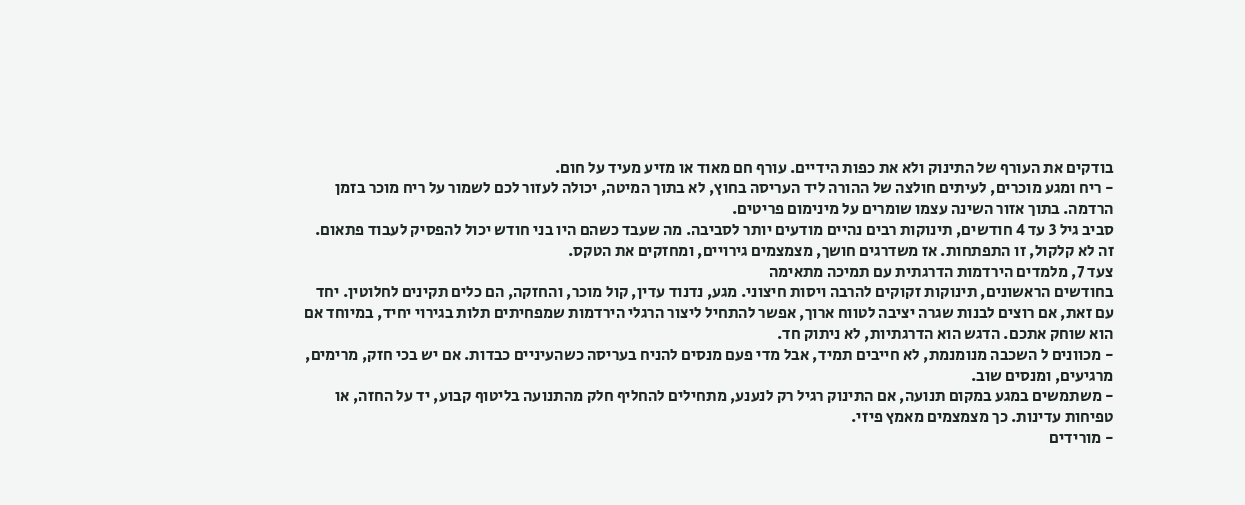בודקים את העורף של התינוק ולא את כפות הידיים. עורף חם מאוד או מזיע מעיד על חום.
- ריח ומגע מוכרים, לעיתים חולצה של ההורה ליד העריסה בחוץ, לא בתוך המיטה, יכולה לעזור לכם לשמור על ריח מוכר בזמן הרדמה. בתוך אזור השינה עצמו שומרים על מינימום פריטים.
סביב גיל 3 עד 4 חודשים, תינוקות רבים נהיים מודעים יותר לסביבה. מה שעבד כשהם היו בני חודש יכול להפסיק לעבוד פתאום. זה לא קלקול, זו התפתחות. אז משדרגים חושך, מצמצמים גירויים, ומחזקים את הטקס.
צעד 7, מלמדים הירדמות הדרגתית עם תמיכה מתאימה
בחודשים הראשונים, תינוקות זקוקים להרבה ויסות חיצוני. מגע, נדנוד עדין, קול מוכר, והחזקה, הם כלים תקינים לחלוטין. יחד עם זאת, אם רוצים לבנות שגרה יציבה לטווח ארוך, אפשר להתחיל ליצור הרגלי הירדמות שמפחיתים תלות בגירוי יחיד, במיוחד אם הוא שוחק אתכם. הדגש הוא הדרגתיות, לא ניתוק חד.
- מכוונים ל השכבה מנומנמת, לא חייבים תמיד, אבל מדי פעם מנסים להניח בעריסה כשהעיניים כבדות. אם יש בכי חזק, מרימים, מרגיעים, ומנסים שוב.
- משתמשים במגע במקום תנועה, אם התינוק רגיל רק לנענע, מתחילים להחליף חלק מהתנועה בליטוף קבוע, יד על החזה, או טפיחות עדינות. כך מצמצמים מאמץ פיזי.
- מורידים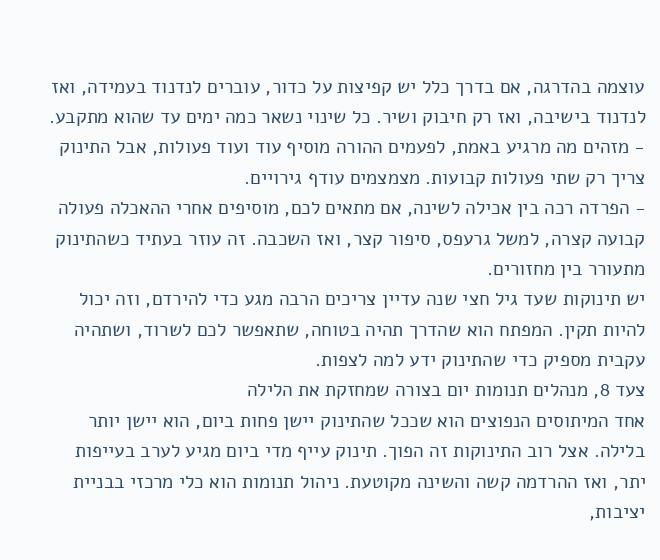עוצמה בהדרגה, אם בדרך כלל יש קפיצות על כדור, עוברים לנדנוד בעמידה, ואז לנדנוד בישיבה, ואז רק חיבוק ושיר. כל שינוי נשאר כמה ימים עד שהוא מתקבע.
- מזהים מה מרגיע באמת, לפעמים ההורה מוסיף עוד ועוד פעולות, אבל התינוק צריך רק שתי פעולות קבועות. מצמצמים עודף גירויים.
- הפרדה רכה בין אכילה לשינה, אם מתאים לכם, מוסיפים אחרי ההאכלה פעולה קבועה קצרה, למשל גרעפס, סיפור קצר, ואז השכבה. זה עוזר בעתיד כשהתינוק מתעורר בין מחזורים.
יש תינוקות שעד גיל חצי שנה עדיין צריכים הרבה מגע כדי להירדם, וזה יכול להיות תקין. המפתח הוא שהדרך תהיה בטוחה, שתאפשר לכם לשרוד, ושתהיה עקבית מספיק כדי שהתינוק ידע למה לצפות.
צעד 8, מנהלים תנומות יום בצורה שמחזקת את הלילה
אחד המיתוסים הנפוצים הוא שככל שהתינוק יישן פחות ביום, הוא יישן יותר בלילה. אצל רוב התינוקות זה הפוך. תינוק עייף מדי ביום מגיע לערב בעייפות יתר, ואז ההרדמה קשה והשינה מקוטעת. ניהול תנומות הוא כלי מרכזי בבניית יציבות,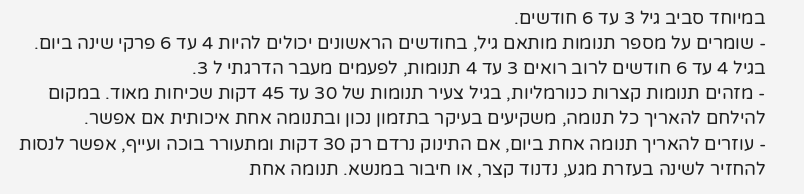במיוחד סביב גיל 3 עד 6 חודשים.
- שומרים על מספר תנומות מותאם גיל, בחודשים הראשונים יכולים להיות 4 עד 6 פרקי שינה ביום. בגיל 4 עד 6 חודשים לרוב רואים 3 עד 4 תנומות, לפעמים מעבר הדרגתי ל 3.
- מזהים תנומות קצרות כנורמליות, בגיל צעיר תנומות של 30 עד 45 דקות שכיחות מאוד. במקום להילחם להאריך כל תנומה, משקיעים בעיקר בתזמון נכון ובתנומה אחת איכותית אם אפשר.
- עוזרים להאריך תנומה אחת ביום, אם התינוק נרדם רק 30 דקות ומתעורר בוכה ועייף, אפשר לנסות להחזיר לשינה בעזרת מגע, נדנוד קצר, או חיבור במנשא. תנומה אחת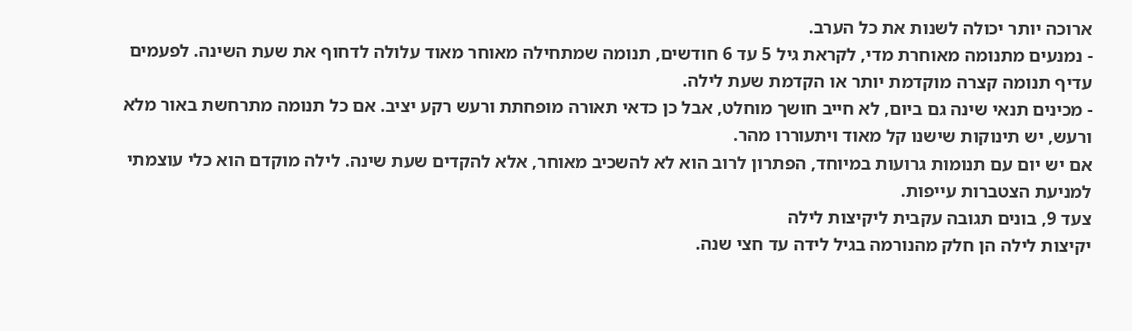ארוכה יותר יכולה לשנות את כל הערב.
- נמנעים מתנומה מאוחרת מדי, לקראת גיל 5 עד 6 חודשים, תנומה שמתחילה מאוחר מאוד עלולה לדחוף את שעת השינה. לפעמים עדיף תנומה קצרה מוקדמת יותר או הקדמת שעת לילה.
- מכינים תנאי שינה גם ביום, לא חייב חושך מוחלט, אבל כן כדאי תאורה מופחתת ורעש רקע יציב. אם כל תנומה מתרחשת באור מלא ורעש, יש תינוקות שישנו קל מאוד ויתעוררו מהר.
אם יש יום עם תנומות גרועות במיוחד, הפתרון לרוב הוא לא להשכיב מאוחר, אלא להקדים שעת שינה. לילה מוקדם הוא כלי עוצמתי למניעת הצטברות עייפות.
צעד 9, בונים תגובה עקבית ליקיצות לילה
יקיצות לילה הן חלק מהנורמה בגיל לידה עד חצי שנה.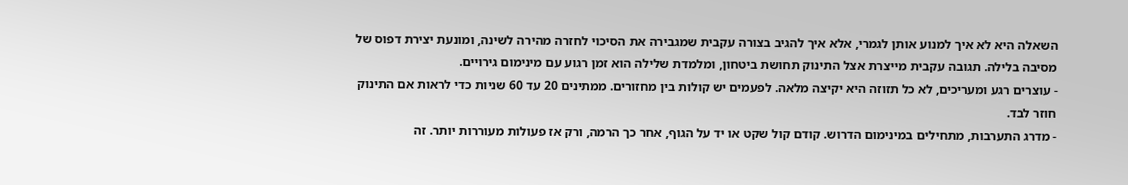השאלה היא לא איך למנוע אותן לגמרי, אלא איך להגיב בצורה עקבית שמגבירה את הסיכוי לחזרה מהירה לשינה, ומונעת יצירת דפוס של מסיבה בלילה. תגובה עקבית מייצרת אצל התינוק תחושת ביטחון, ומלמדת שלילה הוא זמן רגוע עם מינימום גירויים.
- עוצרים רגע ומעריכים, לא כל תזוזה היא יקיצה מלאה. לפעמים יש קולות בין מחזורים. ממתינים 20 עד 60 שניות כדי לראות אם התינוק חוזר לבד.
- מדרג התערבות, מתחילים במינימום הדרוש. קודם קול שקט או יד על הגוף, אחר כך הרמה, ורק אז פעולות מעוררות יותר. זה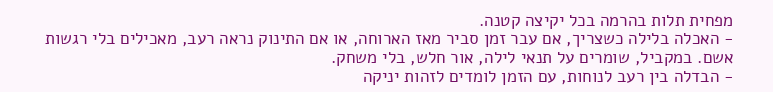מפחית תלות בהרמה בכל יקיצה קטנה.
- האכלה בלילה כשצריך, אם עבר זמן סביר מאז הארוחה, או אם התינוק נראה רעב, מאכילים בלי רגשות אשם. במקביל, שומרים על תנאי לילה, אור חלש, בלי משחק.
- הבדלה בין רעב לנוחות, עם הזמן לומדים לזהות יניקה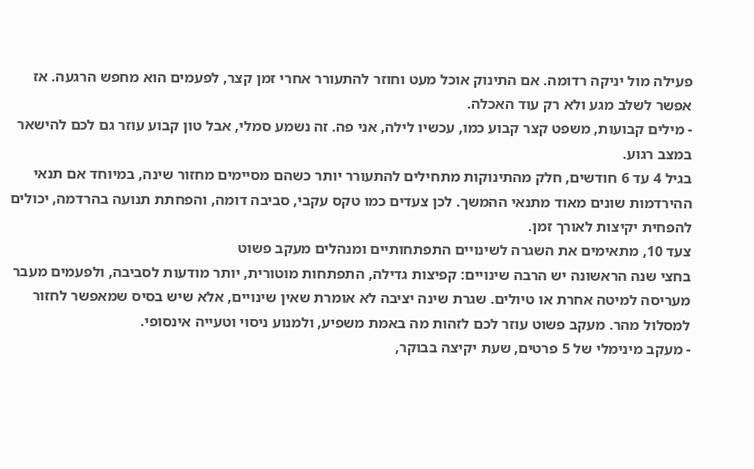פעילה מול יניקה רדומה. אם התינוק אוכל מעט וחוזר להתעורר אחרי זמן קצר, לפעמים הוא מחפש הרגעה. אז אפשר לשלב מגע ולא רק עוד האכלה.
- מילים קבועות, משפט קצר קבוע כמו, עכשיו לילה, אני פה. זה נשמע סמלי, אבל טון קבוע עוזר גם לכם להישאר במצב רגוע.
בגיל 4 עד 6 חודשים, חלק מהתינוקות מתחילים להתעורר יותר כשהם מסיימים מחזור שינה, במיוחד אם תנאי ההירדמות שונים מאוד מתנאי ההמשך. לכן צעדים כמו טקס עקבי, סביבה דומה, והפחתת תנועה בהרדמה, יכולים להפחית יקיצות לאורך זמן.
צעד 10, מתאימים את השגרה לשינויים התפתחותיים ומנהלים מעקב פשוט
בחצי שנה הראשונה יש הרבה שינויים: קפיצות גדילה, התפתחות מוטורית, יותר מודעות לסביבה, ולפעמים מעבר מעריסה למיטה אחרת או טיולים. שגרת שינה יציבה לא אומרת שאין שינויים, אלא שיש בסיס שמאפשר לחזור למסלול מהר. מעקב פשוט עוזר לכם לזהות מה באמת משפיע, ולמנוע ניסוי וטעייה אינסופי.
- מעקב מינימלי של 5 פרטים, שעת יקיצה בבוקר,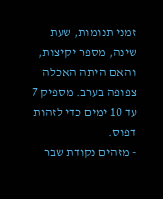זמני תנומות, שעת שינה, מספר יקיצות, והאם היתה האכלה צפופה בערב. מספיק 7 עד 10 ימים כדי לזהות דפוס.
- מזהים נקודת שבר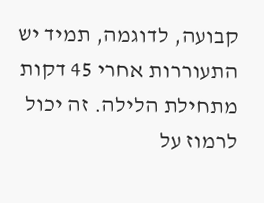קבועה, לדוגמה, תמיד יש התעוררות אחרי 45 דקות מתחילת הלילה. זה יכול לרמוז על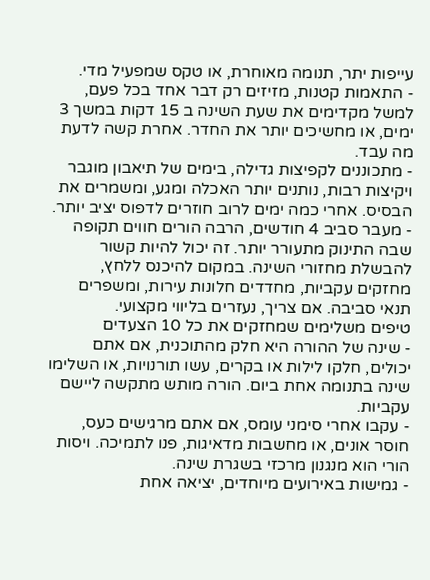עייפות יתר, תנומה מאוחרת, או טקס שמפעיל מדי.
- התאמות קטנות, מזיזים רק דבר אחד בכל פעם, למשל מקדימים את שעת השינה ב 15 דקות במשך 3 ימים, או מחשיכים יותר את החדר. אחרת קשה לדעת מה עבד.
- מתכוננים לקפיצות גדילה, בימים של תיאבון מוגבר ויקיצות רבות, נותנים יותר האכלה ומגע, ומשמרים את הבסיס. אחרי כמה ימים לרוב חוזרים לדפוס יציב יותר.
- מעבר סביב 4 חודשים, הרבה הורים חווים תקופה שבה התינוק מתעורר יותר. זה יכול להיות קשור להבשלת מחזורי השינה. במקום להיכנס ללחץ, מחזקים עקביות, מחדדים חלונות עירות, ומשפרים תנאי סביבה. אם צריך, נעזרים בליווי מקצועי.
טיפים משלימים שמחזקים את כל 10 הצעדים
- שינה של ההורה היא חלק מהתוכנית, אם אתם יכולים, חלקו לילות או בקרים, עשו תורנויות, או השלימו שינה בתנומה אחת ביום. הורה מותש מתקשה ליישם עקביות.
- עקבו אחרי סימני עומס, אם אתם מרגישים כעס, חוסר אונים, או מחשבות מדאיגות, פנו לתמיכה. ויסות הורי הוא מנגנון מרכזי בשגרת שינה.
- גמישות באירועים מיוחדים, יציאה אחת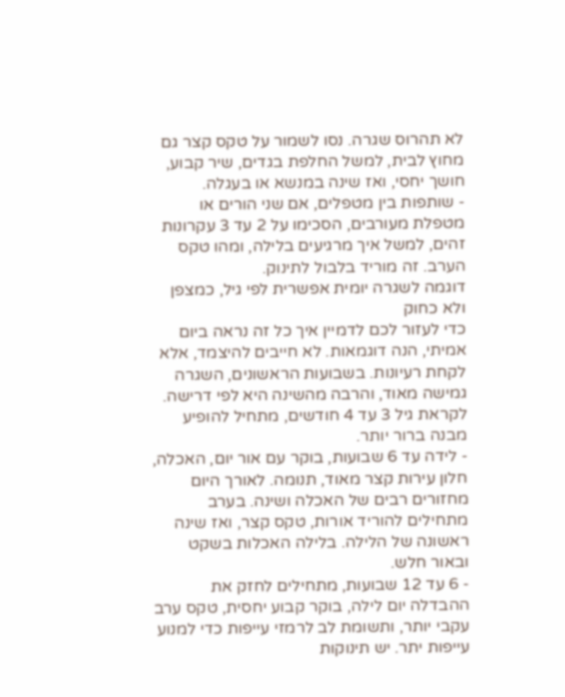לא תהרוס שגרה. נסו לשמור על טקס קצר גם מחוץ לבית, למשל החלפת בגדים, שיר קבוע, חושך יחסי, ואז שינה במנשא או בעגלה.
- שותפות בין מטפלים, אם שני הורים או מטפלת מעורבים, הסכימו על 2 עד 3 עקרונות זהים, למשל איך מרגיעים בלילה, ומהו טקס הערב. זה מוריד בלבול לתינוק.
דוגמה לשגרה יומית אפשרית לפי גיל, כמצפן ולא כחוק
כדי לעזור לכם לדמיין איך כל זה נראה ביום אמיתי, הנה דוגמאות. לא חייבים להיצמד, אלא לקחת רעיונות. בשבועות הראשונים, השגרה גמישה מאוד, והרבה מהשינה היא לפי דרישה. לקראת גיל 3 עד 4 חודשים, מתחיל להופיע מבנה ברור יותר.
- לידה עד 6 שבועות, בוקר עם אור יום, האכלה, חלון עירות קצר מאוד, תנומה. לאורך היום מחזורים רבים של האכלה ושינה. בערב מתחילים להוריד אורות, טקס קצר, ואז שינה ראשונה של הלילה. בלילה האכלות בשקט ובאור חלש.
- 6 עד 12 שבועות, מתחילים לחזק את ההבדלה יום לילה, בוקר קבוע יחסית, טקס ערב עקבי יותר, ותשומת לב לרמזי עייפות כדי למנוע עייפות יתר. יש תינוקות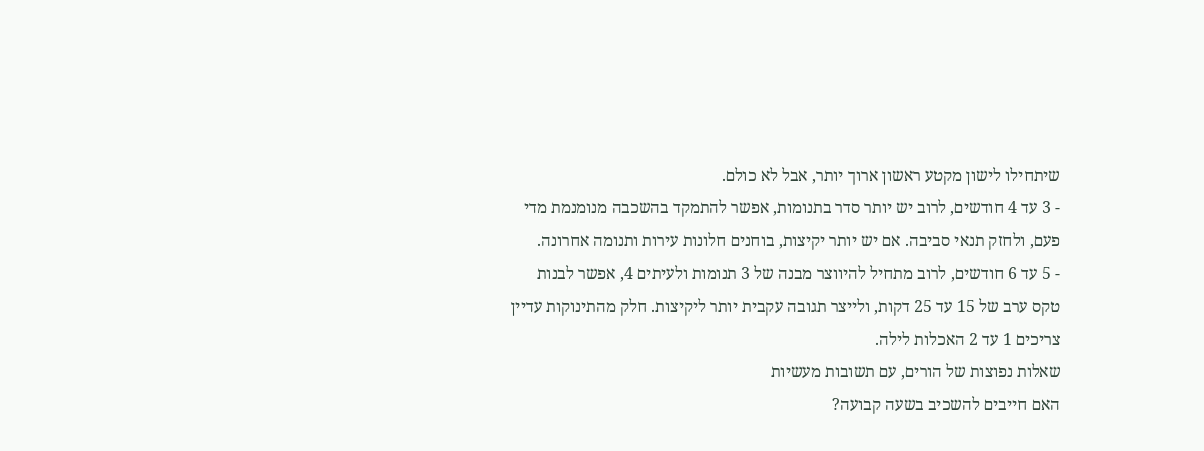שיתחילו לישון מקטע ראשון ארוך יותר, אבל לא כולם.
- 3 עד 4 חודשים, לרוב יש יותר סדר בתנומות, אפשר להתמקד בהשכבה מנומנמת מדי פעם, ולחזק תנאי סביבה. אם יש יותר יקיצות, בוחנים חלונות עירות ותנומה אחרונה.
- 5 עד 6 חודשים, לרוב מתחיל להיווצר מבנה של 3 תנומות ולעיתים 4, אפשר לבנות טקס ערב של 15 עד 25 דקות, ולייצר תגובה עקבית יותר ליקיצות. חלק מהתינוקות עדיין צריכים 1 עד 2 האכלות לילה.
שאלות נפוצות של הורים, עם תשובות מעשיות
האם חייבים להשכיב בשעה קבועה?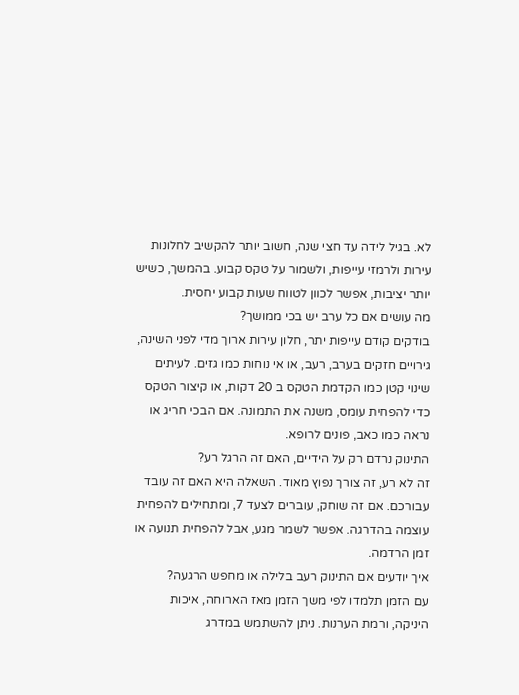לא. בגיל לידה עד חצי שנה, חשוב יותר להקשיב לחלונות עירות ולרמזי עייפות, ולשמור על טקס קבוע. בהמשך, כשיש יותר יציבות, אפשר לכוון לטווח שעות קבוע יחסית.
מה עושים אם כל ערב יש בכי ממושך?
בודקים קודם עייפות יתר, חלון עירות ארוך מדי לפני השינה, גירויים חזקים בערב, רעב, או אי נוחות כמו גזים. לעיתים שינוי קטן כמו הקדמת הטקס ב 20 דקות, או קיצור הטקס כדי להפחית עומס, משנה את התמונה. אם הבכי חריג או נראה כמו כאב, פונים לרופא.
התינוק נרדם רק על הידיים, האם זה הרגל רע?
זה לא רע, זה צורך נפוץ מאוד. השאלה היא האם זה עובד עבורכם. אם זה שוחק, עוברים לצעד 7, ומתחילים להפחית עוצמה בהדרגה. אפשר לשמר מגע, אבל להפחית תנועה או זמן הרדמה.
איך יודעים אם התינוק רעב בלילה או מחפש הרגעה?
עם הזמן תלמדו לפי משך הזמן מאז הארוחה, איכות היניקה, ורמת הערנות. ניתן להשתמש במדרג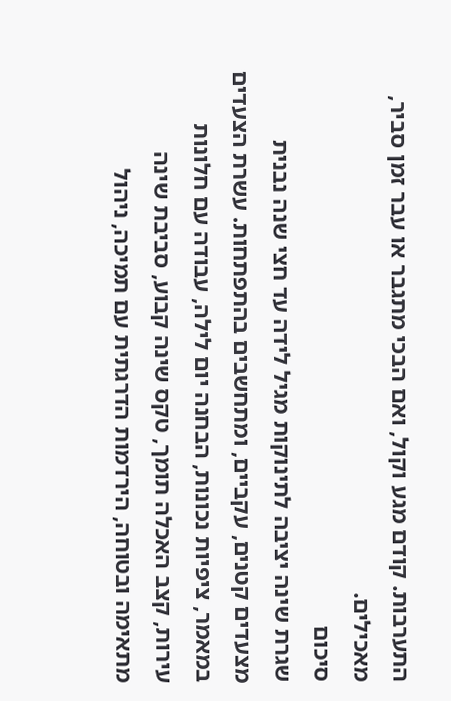התערבות. קודם מגע וקול, ואם הבכי מתגבר או עבר זמן סביר, מאכילים.
סיכום
שגרת שינה יציבה לתינוקות מגיל לידה עד חצי שנה נבנית מצעדים קטנים, עקביים, ומתחשבים בהתפתחות. עשרת הצעדים במאמר, ציפיות נכונות, הבחנה יום לילה, עבודה עם חלונות עירות, קצב האכלה תומך, טקס שינה קבוע, סביבת שינה מתאימה ובטוחה, הירדמות הדרגתית עם תמיכה, ניהול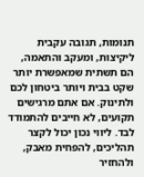תנומות, תגובה עקבית ליקיצות, ומעקב והתאמה, הם תשתית שמאפשרת יותר שקט בבית ויותר ביטחון לכם ולתינוק. אם אתם מרגישים תקועים, לא חייבים להתמודד לבד. ליווי נכון יכול לקצר תהליכים, להפחית מאבק, ולהחזיר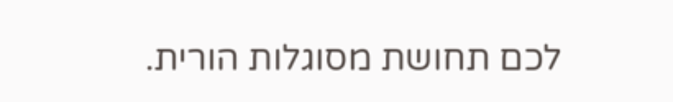לכם תחושת מסוגלות הורית.